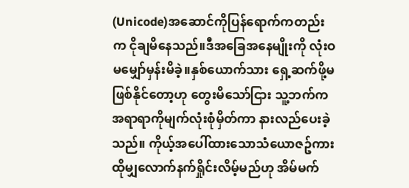(Unicode)အဆောင်ကိုပြန်ရောက်ကတည်းက ငိုချမိနေသည်။ဒီအခြေအနေမျိုးကို လုံးဝမမျှော်မှန်းမိခဲ့။နှစ်ယောက်သား ရှေ့ဆက်ဖို့မဖြစ်နိုင်တော့ဟု တွေးမိသော်ငြား သူ့ဘက်က အရာရာကိုမျက်လုံးစုံမှိတ်ကာ နားလည်ပေးခဲ့သည်။ ကိုယ့်အပေါ်ထားသောသံယောဇဥ်ကား ထိုမျှလောက်နက်ရှိုင်းလိမ့်မည်ဟု အိမ်မက်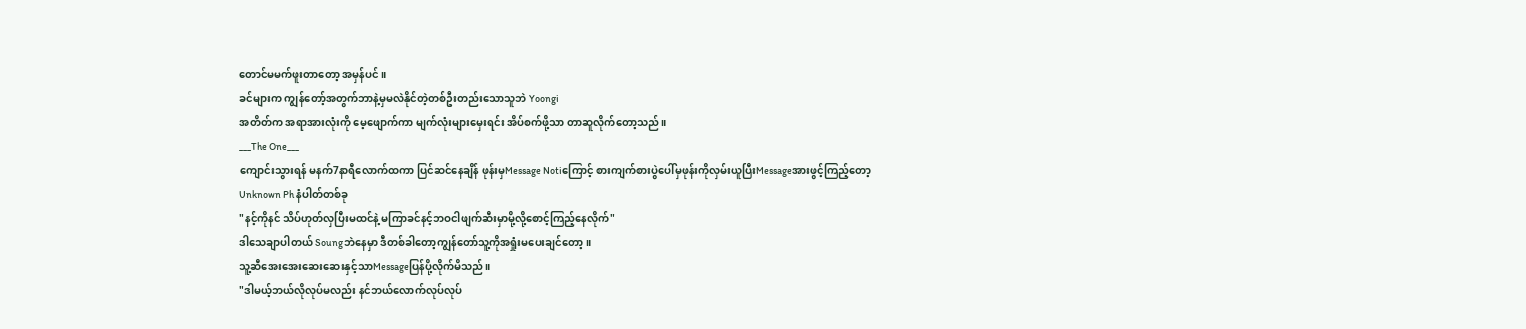တောင်မမက်ဖူးတာတော့ အမှန်ပင်။
ခင်များက ကျွန်တော့်အတွက်ဘာနဲ့မှမလဲနိုင်တဲ့တစ်ဦးတည်းသောသူဘဲ Yoongi
အတိတ်က အရာအားလုံးကို မေ့ဖျောက်ကာ မျက်လုံးများမှေးရင်း အိပ်စက်ဖို့သာ တာဆူလိုက်တော့သည်။
___The One___
ကျောင်းသွားရန် မနက်7နာရီလောက်ထကာ ပြင်ဆင်နေချိန် ဖုန်းမှMessage Notiကြောင့် စားကျက်စားပွဲပေါ်မှဖုန်းကိုလှမ်းယူပြီးMessageအားဖွင့်ကြည့်တော့
Unknown Ph နံပါတ်တစ်ခု
"နင့်ကိုနင် သိပ်ဟုတ်လှပြီးမထင်နဲ့ မကြာခင်နင့်ဘဝငါဖျက်ဆီးမှာမို့လို့စောင့်ကြည့်နေလိုက်"
ဒါသေချာပါတယ် Soungဘဲနေမှာ ဒီတစ်ခါတော့ကျွန်တော်သူ့ကိုအရှုံးမပေးချင်တော့။
သူ့ဆီအေးအေးဆေးဆေးနှင့်သာMessageပြန်ပို့လိုက်မိသည်။
"ဒါမယ့်ဘယ်လိုလုပ်မလည်း နင်ဘယ်လောက်လုပ်လုပ်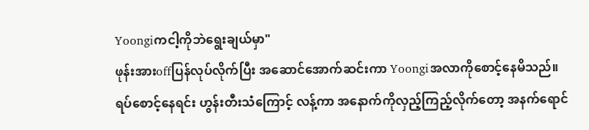Yoongiကငါ့ကိုဘဲရွေးချယ်မှာ"
ဖုန်းအားoffပြန်လုပ်လိုက်ပြီး အဆောင်အောက်ဆင်းကာ Yoongiအလာကိုစောင့်နေမိသည်။
ရပ်စောင့်နေရင်း ဟွန်းတီးသံကြောင့် လန့်ကာ အနောက်ကိုလှည့်ကြည့်လိုက်တော့ အနက်ရောင်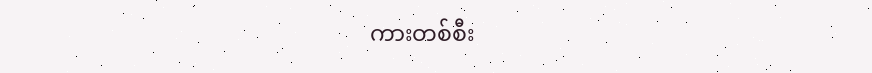ကားတစ်စီး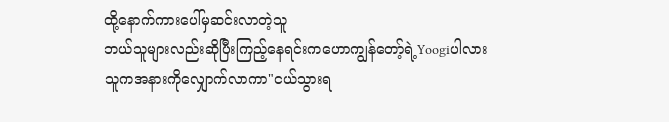ထို့နောက်ကားပေါ်မှဆင်းလာတဲ့သူ
ဘယ်သူများလည်းဆိုပြီးကြည့်နေရင်းကဟောကျွန်တော့်ရဲ့Yoogiပါလား
သူကအနားကိုလျှောက်လာကာ"ငယ်သွားရ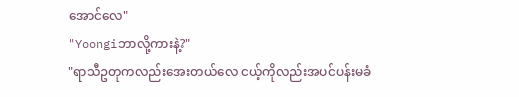အောင်လေ"
"Yoongiဘာလို့ကားနဲ့?"
"ရာသီဥတုကလည်းအေးတယ်လေ ငယ့်ကိုလည်းအပင်ပန်းမခံ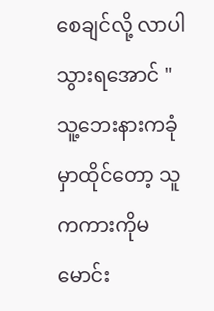စေချင်လို့ လာပါ သွားရအောင် "
သူ့ဘေးနားကခုံမှာထိုင်တော့ သူကကားကိုမမောင်း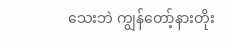သေးဘဲ ကျွန်တော့်နားတိုး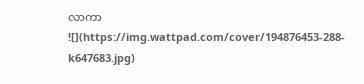လာကာ
![](https://img.wattpad.com/cover/194876453-288-k647683.jpg)